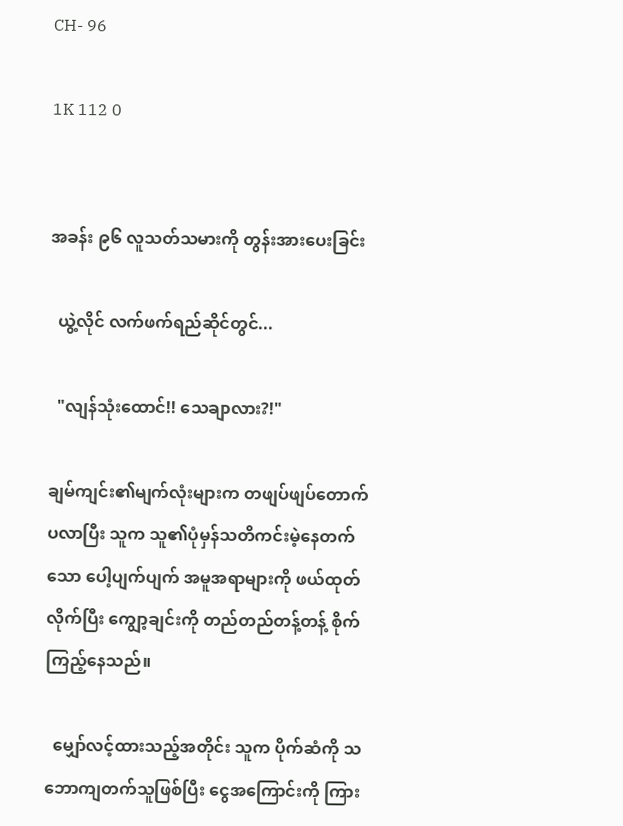CH- 96

1K 112 0


အခန်း ၉၆ လူသတ်သမားကို တွန်းအားပေးခြင်း

  ယွဲ့လိုင် လက်ဖက်ရည်ဆိုင်တွင်...

  "လျန်သုံးထောင်!! သေချာလား?!"

ချမ်ကျင်း၏မျက်လုံးများက တဖျပ်ဖျပ်တောက်ပလာပြီး သူက သူ၏ပုံမှန်သတိကင်းမဲ့နေတက်သော ပေါ့ပျက်ပျက် အမူအရာများကို ဖယ်ထုတ်လိုက်ပြီး ကျွော့ချင်းကို တည်တည်တန့်တန့် စိုက်ကြည့်နေသည်။

  မျှော်လင့်ထားသည့်အတိုင်း သူက ပိုက်ဆံကို သဘောကျတက်သူဖြစ်ပြီး ငွေအကြောင်းကို ကြား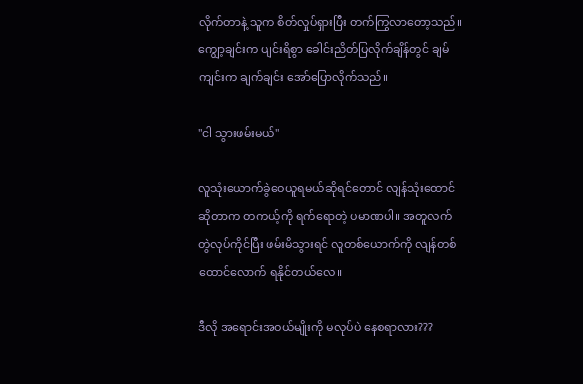လိုက်တာနဲ့ သူက စိတ်လှုပ်ရှားပြီး တက်ကြွလာတော့သည်။ ကျွော့ချင်းက ပျင်းရိစွာ ခေါင်းညိတ်ပြလိုက်ချိန်တွင် ချမ်ကျင်းက ချက်ချင်း အော်ပြောလိုက်သည်။

"ငါ သွားဖမ်းမယ်"

လူသုံးယောက်ခွဲဝေယူရမယ်ဆိုရင်တောင် လျန်သုံးထောင်ဆိုတာက တကယ့်ကို ရက်ရောတဲ့ ပမာဏပါ။ အတူလက်တွဲလုပ်ကိုင်ပြီး ဖမ်းမိသွားရင် လူတစ်ယောက်ကို လျန်တစ်ထောင်လောက် ရနိုင်တယ်လေ။

ဒီလို အရောင်းအဝယ်မျိုးကို မလုပ်ပဲ နေစရာလား???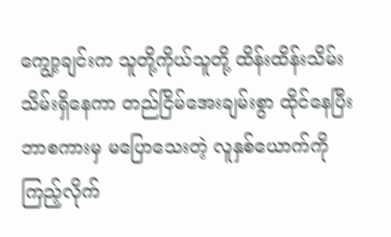ကျွော့ချင်းက သူတို့ကိုယ်သူတို့ ထိန်းထိန်းသိမ်းသိမ်းရှိနေကာ တည်ငြိမ်အေးချမ်းစွာ ထိုင်နေပြီး ဘာစကားမှ မပြောသေးတဲ့ လူနှစ်ယောက်ကို ကြည့်လိုက်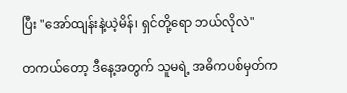ပြီး "အော်ထျန်းနဲ့ယဲ့မိန်၊ ရှင်တို့ရော ဘယ်လိုလဲ"

တကယ်တော့ ဒီနေ့အတွက် သူမရဲ့ အဓိကပစ်မှတ်က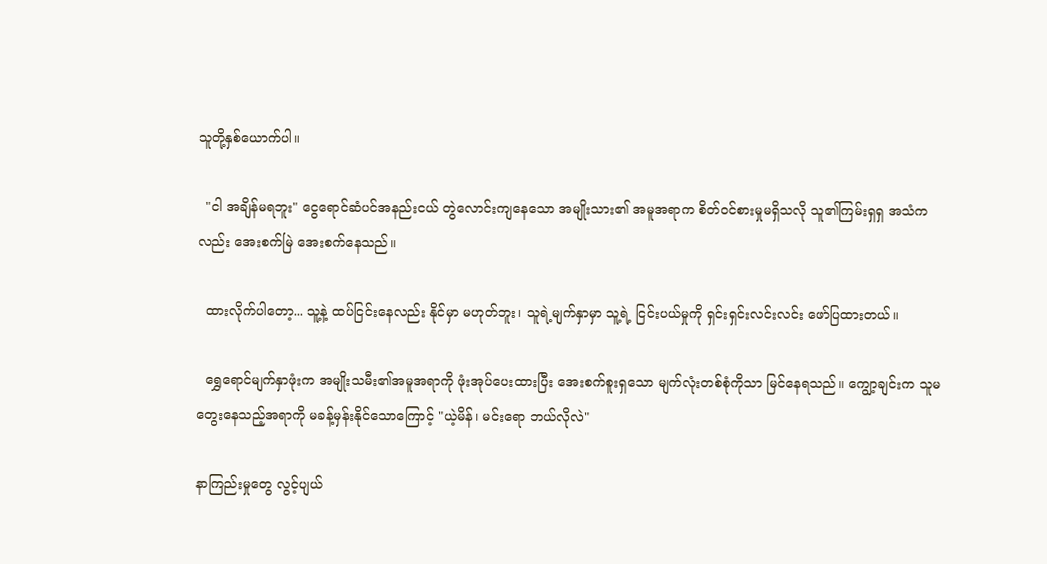သူတို့နှစ်ယောက်ပါ။

  "ငါ အချိန်မရဘူး" ငွေရောင်ဆံပင်အနည်းငယ် တွဲလောင်းကျနေသော အမျိုးသား၏ အမူအရာက စိတ်ဝင်စားမှုမရှိသလို သူ၏ကြမ်းရှရှ အသံကလည်း အေးစက်မြဲ အေးစက်နေသည်။

  ထားလိုက်ပါတော့... သူ့နဲ့ ထပ်ငြင်းနေလည်း နိုင်မှာ မဟုတ်ဘူး၊ သူရဲ့မျက်နှာမှာ သူ့ရဲ့ ငြင်းပယ်မှုကို ရှင်းရှင်းလင်းလင်း ဖော်ပြထားတယ်။

  ရွှေရောင်မျက်နှာဖုံးက အမျိုးသမီး၏အမူအရာကို ဖုံးအုပ်ပေးထားပြီး အေးစက်စူးရှသော မျက်လုံးတစ်စုံကိုသာ မြင်နေရသည်။ ကျွော့ချင်းက သူမ တွေးနေသည့်အရာကို မခန့်မှန်းနိုင်သောကြောင့် "ယဲ့မိန်၊ မင်းရော ဘယ်လိုလဲ"

နာကြည်းမှုတွေ လွင့်ပျယ်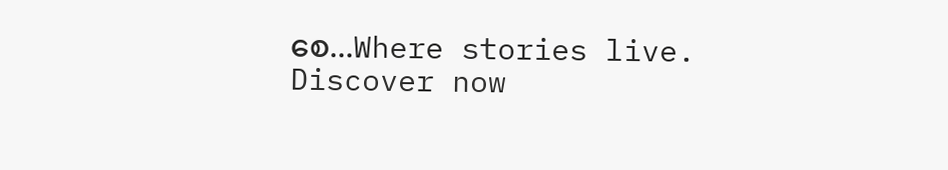စေ...Where stories live. Discover now